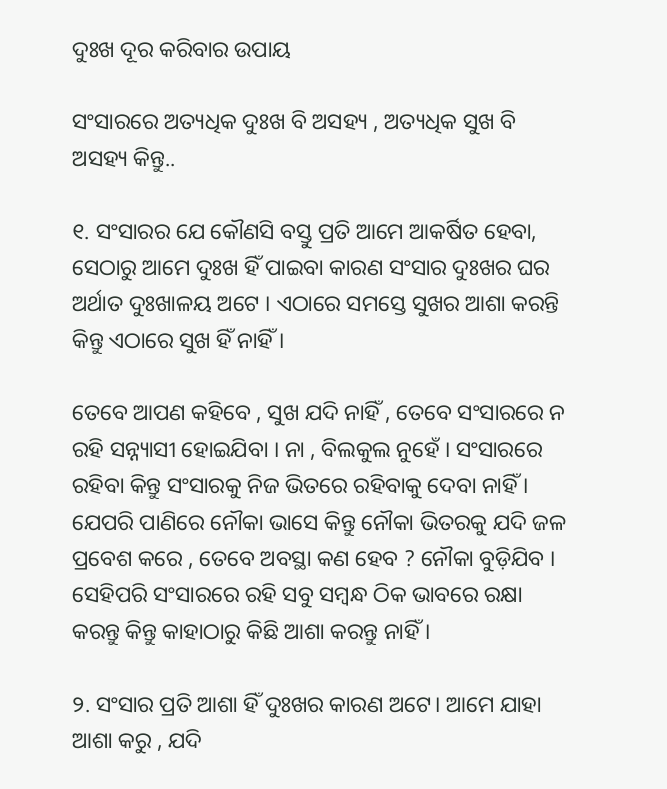ଦୁଃଖ ଦୂର କରିବାର ଉପାୟ

ସଂସାରରେ ଅତ୍ୟଧିକ ଦୁଃଖ ବି ଅସହ୍ୟ , ଅତ୍ୟଧିକ ସୁଖ ବି ଅସହ୍ୟ କିନ୍ତୁ..

୧. ସଂସାରର ଯେ କୌଣସି ବସ୍ତୁ ପ୍ରତି ଆମେ ଆକର୍ଷିତ ହେବା, ସେଠାରୁ ଆମେ ଦୁଃଖ ହିଁ ପାଇବା କାରଣ ସଂସାର ଦୁଃଖର ଘର ଅର୍ଥାତ ଦୁଃଖାଳୟ ଅଟେ । ଏଠାରେ ସମସ୍ତେ ସୁଖର ଆଶା କରନ୍ତି କିନ୍ତୁ ଏଠାରେ ସୁଖ ହିଁ ନାହିଁ ।

ତେବେ ଆପଣ କହିବେ , ସୁଖ ଯଦି ନାହିଁ , ତେବେ ସଂସାରରେ ନ ରହି ସନ୍ନ୍ୟାସୀ ହୋଇଯିବା । ନା , ବିଲକୁଲ ନୁହେଁ । ସଂସାରରେ ରହିବା କିନ୍ତୁ ସଂସାରକୁ ନିଜ ଭିତରେ ରହିବାକୁ ଦେବା ନାହିଁ । ଯେପରି ପାଣିରେ ନୌକା ଭାସେ କିନ୍ତୁ ନୌକା ଭିତରକୁ ଯଦି ଜଳ ପ୍ରବେଶ କରେ , ତେବେ ଅବସ୍ଥା କଣ ହେବ ? ନୌକା ବୁଡ଼ିଯିବ । ସେହିପରି ସଂସାରରେ ରହି ସବୁ ସମ୍ବନ୍ଧ ଠିକ ଭାବରେ ରକ୍ଷା କରନ୍ତୁ କିନ୍ତୁ କାହାଠାରୁ କିଛି ଆଶା କରନ୍ତୁ ନାହିଁ ।

୨. ସଂସାର ପ୍ରତି ଆଶା ହିଁ ଦୁଃଖର କାରଣ ଅଟେ। ଆମେ ଯାହା ଆଶା କରୁ , ଯଦି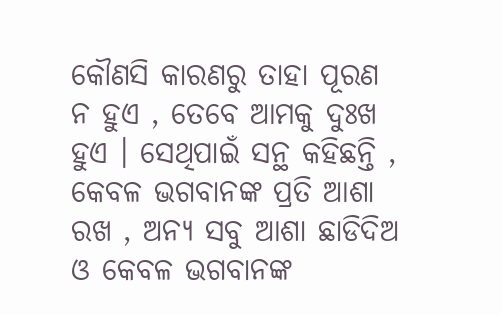କୌଣସି କାରଣରୁ ତାହା ପୂରଣ ନ ହୁଏ , ତେବେ ଆମକୁ ଦୁଃଖ ହୁଏ । ସେଥିପାଇଁ ସନ୍ଥ କହିଛନ୍ତି , କେବଳ ଭଗବାନଙ୍କ ପ୍ରତି ଆଶା ରଖ , ଅନ୍ୟ ସବୁ ଆଶା ଛାଡିଦିଅ ଓ କେବଳ ଭଗବାନଙ୍କ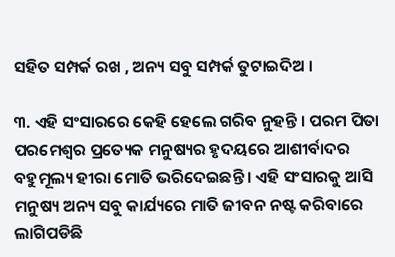ସହିତ ସମ୍ପର୍କ ରଖ , ଅନ୍ୟ ସବୁ ସମ୍ପର୍କ ତୁଟାଇଦିଅ ।

୩. ଏହି ସଂସାରରେ କେହି ହେଲେ ଗରିବ ନୁହନ୍ତି । ପରମ ପିତା ପରମେଶ୍ୱର ପ୍ରତ୍ୟେକ ମନୁଷ୍ୟର ହୃଦୟରେ ଆଶୀର୍ବାଦର ବହୁମୂଲ୍ୟ ହୀରା ମୋତି ଭରିଦେଇଛନ୍ତି । ଏହି ସଂସାରକୁ ଆସି ମନୁଷ୍ୟ ଅନ୍ୟ ସବୁ କାର୍ଯ୍ୟରେ ମାତି ଜୀବନ ନଷ୍ଟ କରିବାରେ ଲାଗିପଡିଛି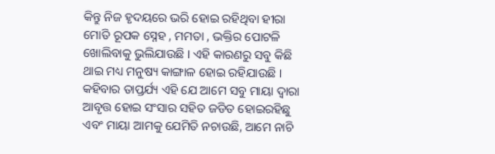କିନ୍ତୁ ନିଜ ହୃଦୟରେ ଭରି ହୋଇ ରହିଥିବା ହୀରା ମୋତି ରୂପକ ସ୍ନେହ , ମମତା , ଭକ୍ତିର ପୋଟଳି ଖୋଲିବାକୁ ଭୁଲିଯାଉଛି । ଏହି କାରଣରୁ ସବୁ କିଛି ଥାଇ ମଧ୍ୟ ମନୁଷ୍ୟ କାଙ୍ଗାଳ ହୋଇ ରହିଯାଉଛି । କହିବାର ତାପ୍ତର୍ଯ୍ୟ ଏହି ଯେ ଆମେ ସବୁ ମାୟା ଦ୍ୱାରା ଆବୃତ୍ତ ହୋଇ ସଂସାର ସହିତ ଜଡିତ ହୋଇରହିଛୁ ଏବଂ ମାୟା ଆମକୁ ଯେମିତି ନଚାଉଛି, ଆମେ ନାଚି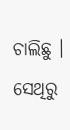ଚାଲିଛୁ । ସେଥିରୁ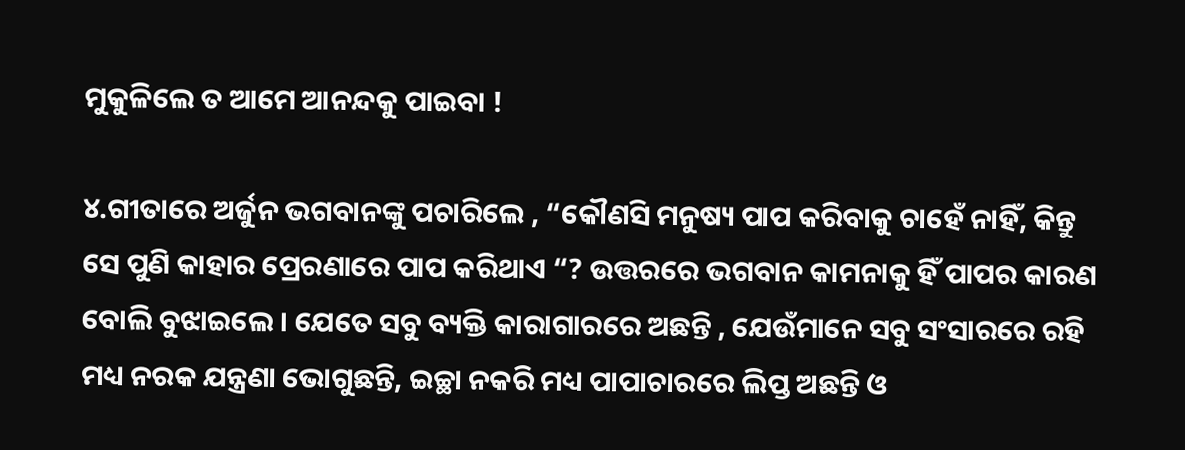ମୁକୁଳିଲେ ତ ଆମେ ଆନନ୍ଦକୁ ପାଇବା !

୪.ଗୀତାରେ ଅର୍ଜୁନ ଭଗବାନଙ୍କୁ ପଚାରିଲେ , “କୌଣସି ମନୁଷ୍ୟ ପାପ କରିବାକୁ ଚାହେଁ ନାହିଁ, କିନ୍ତୁ ସେ ପୁଣି କାହାର ପ୍ରେରଣାରେ ପାପ କରିଥାଏ “? ଉତ୍ତରରେ ଭଗବାନ କାମନାକୁ ହିଁ ପାପର କାରଣ ବୋଲି ବୁଝାଇଲେ । ଯେତେ ସବୁ ବ୍ୟକ୍ତି କାରାଗାରରେ ଅଛନ୍ତି , ଯେଉଁମାନେ ସବୁ ସଂସାରରେ ରହି ମଧ୍ୟ ନରକ ଯନ୍ତ୍ରଣା ଭୋଗୁଛନ୍ତି, ଇଚ୍ଛା ନକରି ମଧ୍ୟ ପାପାଚାରରେ ଲିପ୍ତ ଅଛନ୍ତି ଓ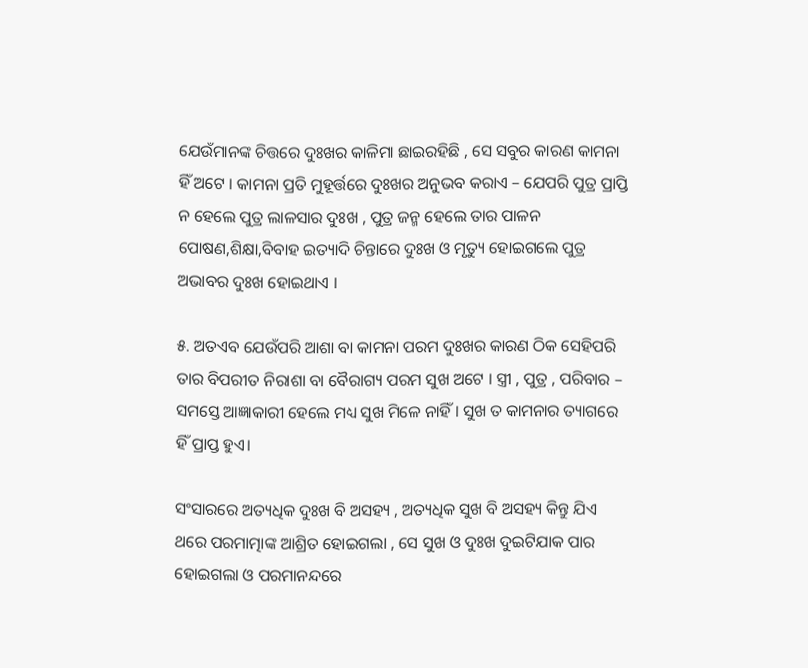ଯେଉଁମାନଙ୍କ ଚିତ୍ତରେ ଦୁଃଖର କାଳିମା ଛାଇରହିଛି , ସେ ସବୁର କାରଣ କାମନା ହିଁ ଅଟେ । କାମନା ପ୍ରତି ମୁହୂର୍ତ୍ତରେ ଦୁଃଖର ଅନୁଭବ କରାଏ – ଯେପରି ପୁତ୍ର ପ୍ରାପ୍ତି ନ ହେଲେ ପୁତ୍ର ଲାଳସାର ଦୁଃଖ , ପୁତ୍ର ଜନ୍ମ ହେଲେ ତାର ପାଳନ ପୋଷଣ,ଶିକ୍ଷା,ବିବାହ ଇତ୍ୟାଦି ଚିନ୍ତାରେ ଦୁଃଖ ଓ ମୃତ୍ୟୁ ହୋଇଗଲେ ପୁତ୍ର ଅଭାବର ଦୁଃଖ ହୋଇଥାଏ ।

୫. ଅତଏବ ଯେଉଁପରି ଆଶା ବା କାମନା ପରମ ଦୁଃଖର କାରଣ ଠିକ ସେହିପରି ତାର ବିପରୀତ ନିରାଶା ବା ବୈରାଗ୍ୟ ପରମ ସୁଖ ଅଟେ । ସ୍ତ୍ରୀ , ପୁତ୍ର , ପରିବାର – ସମସ୍ତେ ଆଜ୍ଞାକାରୀ ହେଲେ ମଧ୍ୟ ସୁଖ ମିଳେ ନାହିଁ । ସୁଖ ତ କାମନାର ତ୍ୟାଗରେ ହିଁ ପ୍ରାପ୍ତ ହୁଏ।

ସଂସାରରେ ଅତ୍ୟଧିକ ଦୁଃଖ ବି ଅସହ୍ୟ , ଅତ୍ୟଧିକ ସୁଖ ବି ଅସହ୍ୟ କିନ୍ତୁ ଯିଏ ଥରେ ପରମାତ୍ମାଙ୍କ ଆଶ୍ରିତ ହୋଇଗଲା , ସେ ସୁଖ ଓ ଦୁଃଖ ଦୁଇଟିଯାକ ପାର ହୋଇଗଲା ଓ ପରମାନନ୍ଦରେ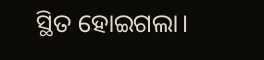ସ୍ଥିତ ହୋଇଗଲା।